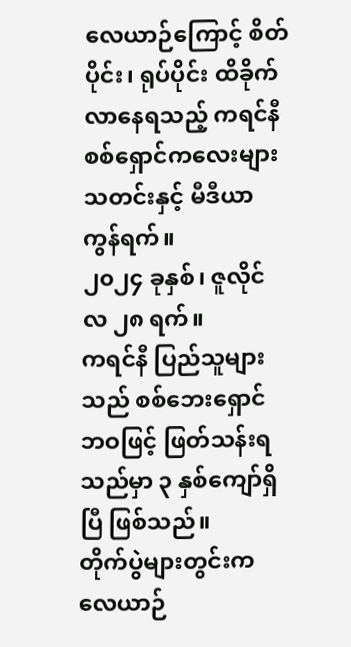လေယာဉ်ကြောင့် စိတ်ပိုင်း၊ ရုပ်ပိုင်း ထိခိုက်လာနေရသည့် ကရင်နီစစ်ရှောင်ကလေးများ
သတင်းနှင့် မီဒီယာ ကွန်ရက်။
၂၀၂၄ ခုနှစ်၊ ဇူလိုင်လ ၂၈ ရက်။
ကရင်နီ ပြည်သူများသည် စစ်ဘေးရှောင်ဘဝဖြင့် ဖြတ်သန်းရသည်မှာ ၃ နှစ်ကျော်ရှိပြီ ဖြစ်သည်။
တိုက်ပွဲများတွင်းက လေယာဉ်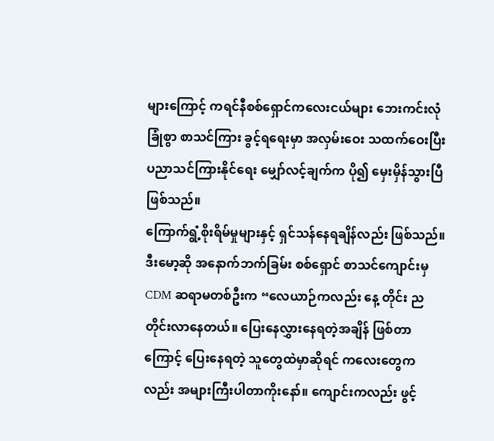များကြောင့် ကရင်နီစစ်ရှောင်ကလေးငယ်များ ဘေးကင်းလုံခြုံစွာ စာသင်ကြား ခွင့်ရရေးမှာ အလှမ်းဝေး သထက်ဝေးပြီး ပညာသင်ကြားနိုင်ရေး မျှော်လင့်ချက်က ပို၍ မှေးမှိန်သွားပြီ ဖြစ်သည်။
ကြောက်ရွံ့စိုးရိမ်မှုများနှင့် ရှင်သန်နေရချိန်လည်း ဖြစ်သည်။
ဒီးမော့ဆို အနောက်ဘက်ခြမ်း စစ်ရှောင် စာသင်ကျောင်းမှ CDM ဆရာမတစ်ဦးက “လေယာဉ်ကလည်း နေ့ တိုင်း ညတိုင်းလာနေတယ်။ ပြေးနေလွှားနေရတဲ့အချိန် ဖြစ်တာကြောင့် ပြေးနေရတဲ့ သူတွေထဲမှာဆိုရင် ကလေးတွေကလည်း အများကြီးပါတာကိုးနော်။ ကျောင်းကလည်း ဖွင့်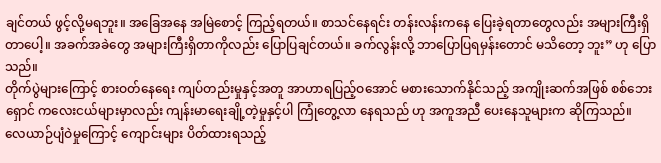ချင်တယ် ဖွင့်လို့မရဘူး။ အခြေအနေ အမြဲစောင့် ကြည့်ရတယ်။ စာသင်နေရင်း တန်းလန်းကနေ ပြေးခဲ့ရတာတွေလည်း အများကြီးရှိတာပေါ့။ အခက်အခဲတွေ အများကြီးရှိတာကိုလည်း ပြောပြချင်တယ်။ ခက်လွန်းလို့ ဘာပြောပြရမှန်းတောင် မသိတော့ ဘူး” ဟု ပြောသည်။
တိုက်ပွဲများကြောင့် စားဝတ်နေရေး ကျပ်တည်းမှုနှင့်အတူ အာဟာရပြည့်ဝအောင် မစားသောက်နိုင်သည့် အကျိုးဆက်အဖြစ် စစ်ဘေးရှောင် ကလေးငယ်များမှာလည်း ကျန်းမာရေးချို့တဲ့မှုနှင့်ပါ ကြုံတွေ့လာ နေရသည် ဟု အကူအညီ ပေးနေသူများက ဆိုကြသည်။
လေယာဉ်ပျံဝဲမှုကြောင့် ကျောင်းများ ပိတ်ထားရသည့်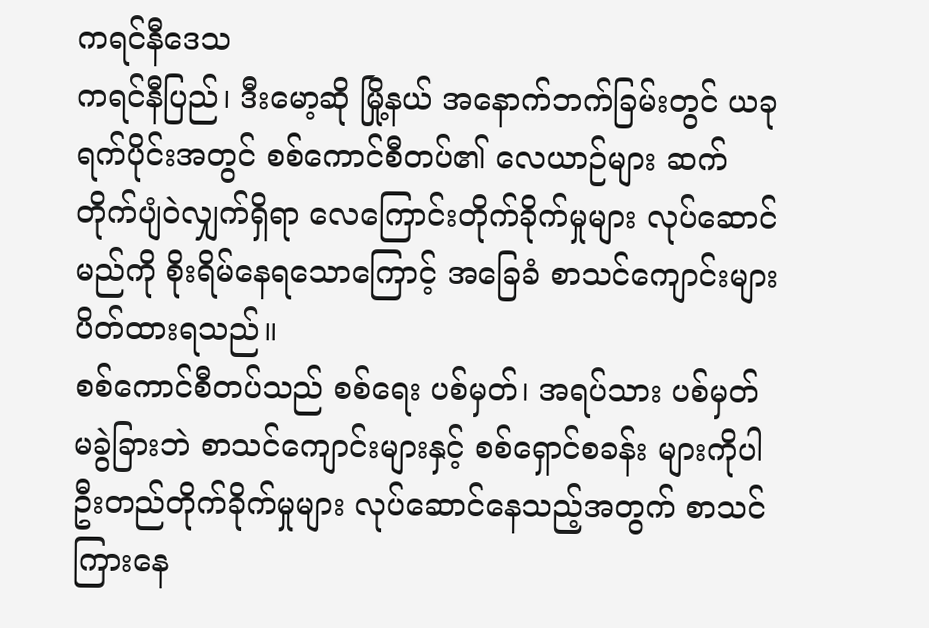ကရင်နီဒေသ
ကရင်နီပြည်၊ ဒီးမော့ဆို မြို့နယ် အနောက်ဘက်ခြမ်းတွင် ယခုရက်ပိုင်းအတွင် စစ်ကောင်စီတပ်၏ လေယာဉ်များ ဆက်တိုက်ပျံဝဲလျှက်ရှိရာ လေကြောင်းတိုက်ခိုက်မှုများ လုပ်ဆောင်မည်ကို စိုးရိမ်နေရသောကြောင့် အခြေခံ စာသင်ကျောင်းများ ပိတ်ထားရသည်။
စစ်ကောင်စီတပ်သည် စစ်ရေး ပစ်မှတ်၊ အရပ်သား ပစ်မှတ် မခွဲခြားဘဲ စာသင်ကျောင်းများနှင့် စစ်ရှောင်စခန်း များကိုပါ ဦးတည်တိုက်ခိုက်မှုများ လုပ်ဆောင်နေသည့်အတွက် စာသင်ကြားနေ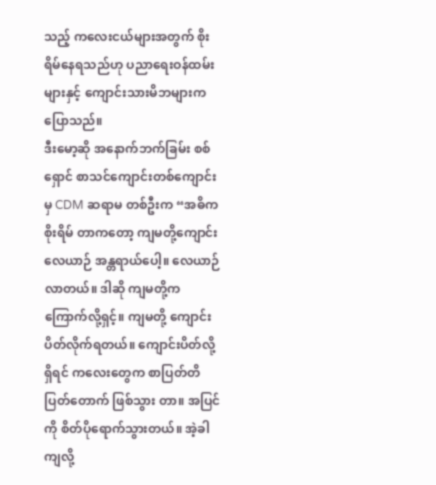သည့် ကလေးငယ်များအတွက် စိုးရိမ်နေရသည်ဟု ပညာရေးဝန်ထမ်းများနှင့် ကျောင်းသားမိဘများက ပြောသည်။
ဒီးမော့ဆို အနောက်ဘက်ခြမ်း စစ်ရှောင် စာသင်ကျောင်းတစ်ကျောင်းမှ CDM ဆရာမ တစ်ဦးက “အဓိက စိုးရိမ် တာကတော့ ကျမတို့ကျောင်း လေယာဉ် အန္တရာယ်ပေါ့။ လေယာဉ်လာတယ်။ ဒါဆို ကျမတို့က ကြောက်လို့ရှင့်။ ကျမတို့ ကျောင်းပိတ်လိုက်ရတယ်။ ကျောင်းပိတ်လို့ရှိရင် ကလေးတွေက စာပြတ်တိပြတ်တောက် ဖြစ်သွား တာ။ အပြင်ကို စိတ်ပိုရောက်သွားတယ်။ အဲ့ခါကျလို့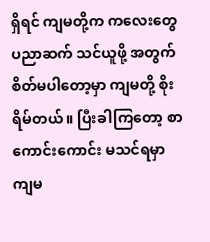ရှိရင် ကျမတို့က ကလေးတွေ ပညာဆက် သင်ယူဖို့ အတွက် စိတ်မပါတော့မှာ ကျမတို့ စိုးရိမ်တယ်။ ပြီးခါကြတော့ စာကောင်းကောင်း မသင်ရမှာ ကျမ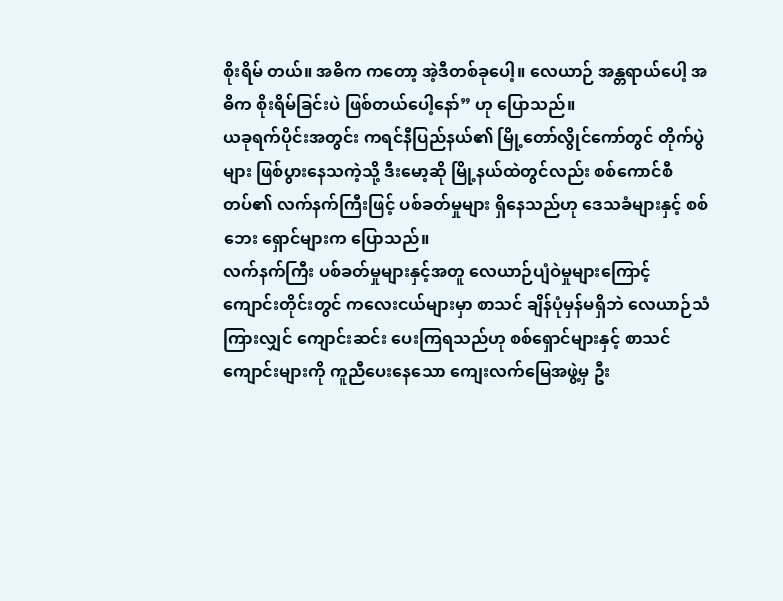စိုးရိမ် တယ်။ အဓိက ကတော့ အဲ့ဒီတစ်ခုပေါ့။ လေယာဉ် အန္တရာယ်ပေါ့ အဓိက စိုးရိမ်ခြင်းပဲ ဖြစ်တယ်ပေါ့နော်” ဟု ပြောသည်။
ယခုရက်ပိုင်းအတွင်း ကရင်နီပြည်နယ်၏ မြို့တော်လွိုင်ကော်တွင် တိုက်ပွဲများ ဖြစ်ပွားနေသကဲ့သို့ ဒီးမော့ဆို မြို့နယ်ထဲတွင်လည်း စစ်ကောင်စီတပ်၏ လက်နက်ကြီးဖြင့် ပစ်ခတ်မှုများ ရှိနေသည်ဟု ဒေသခံများနှင့် စစ်ဘေး ရှောင်များက ပြောသည်။
လက်နက်ကြီး ပစ်ခတ်မှုများနှင့်အတူ လေယာဉ်ပျံဝဲမှုများကြောင့် ကျောင်းတိုင်းတွင် ကလေးငယ်များမှာ စာသင် ချိန်ပုံမှန်မရှိဘဲ လေယာဉ်သံ ကြားလျှင် ကျောင်းဆင်း ပေးကြရသည်ဟု စစ်ရှောင်များနှင့် စာသင်ကျောင်းများကို ကူညီပေးနေသော ကျေးလက်မြေအဖွဲ့မှ ဦး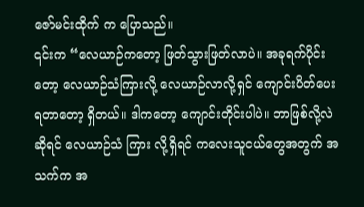ဇော်မင်းထိုက် က ပြောသည်။
၎င်းက “လေယာဉ်ကတော့ ဖြတ်သွားဖြတ်လာပဲ။ အခုရက်ပိုင်းတော့ လေယာဉ်သံကြားလို့ လေယာဉ်လာလို့ရှင် ကျောင်းပိတ်ပေးရတာတော့ ရှိတယ်။ ဒါကတော့ ကျောင်းတိုင်းပါပဲ။ ဘာဖြစ်လို့လဲ ဆိုရင် လေယာဉ်သံ ကြား လို့ရှိရင် ကလေးသူငယ်တွေအတွက် အသက်က အ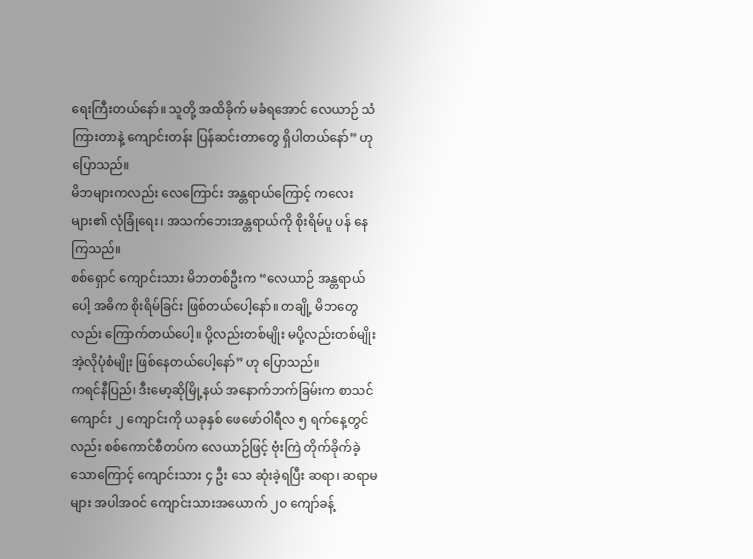ရေးကြီးတယ်နော်။ သူတို့ အထိခိုက် မခံရအောင် လေယာဉ် သံ ကြားတာနဲ့ ကျောင်းတန်း ပြန်ဆင်းတာတွေ ရှိပါတယ်နော်” ဟု ပြောသည်။
မိဘများကလည်း လေကြောင်း အန္တရာယ်ကြောင့် ကလေးများ၏ လုံခြုံရေး၊ အသက်ဘေးအန္တရာယ်ကို စိုးရိမ်ပူ ပန် နေကြသည်။
စစ်ရှောင် ကျောင်းသား မိဘတစ်ဦးက “လေယာဉ် အန္တရာယ်ပေါ့ အဓိက စိုးရိမ်ခြင်း ဖြစ်တယ်ပေါ့နော်။ တချို့ မိဘတွေလည်း ကြောက်တယ်ပေါ့။ ပို့လည်းတစ်မျိုး မပို့လည်းတစ်မျိုး အဲ့လိုပုံစံမျိုး ဖြစ်နေတယ်ပေါ့နော်” ဟု ပြောသည်။
ကရင်နီပြည်၊ ဒီးမော့ဆိုမြို့နယ် အနောက်ဘက်ခြမ်းက စာသင်ကျောင်း ၂ ကျောင်းကို ယခုနှစ် ဖေဖော်ဝါရီလ ၅ ရက်နေ့တွင်လည်း စစ်ကောင်စီတပ်က လေယာဉ်ဖြင့် ဗုံးကြဲ တိုက်ခိုက်ခဲ့သောကြောင့် ကျောင်းသား ၄ ဦး သေ ဆုံးခဲ့ရပြီး ဆရာ၊ ဆရာမများ အပါအဝင် ကျောင်းသားအယောက် ၂၀ ကျော်ခန့်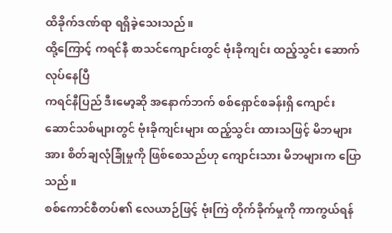ထိခိုက်ဒဏ်ရာ ရရှိခဲ့သေးသည်။
ထို့ကြောင့် ကရင်နီ စာသင်ကျောင်းတွင် ဗုံးခိုကျင်း ထည့်သွင်း ဆောက်လုပ်နေပြီ
ကရင်နီပြည် ဒီးမော့ဆို အနောက်ဘက် စစ်ရှောင်စခန်းရှိ ကျောင်းဆောင်သစ်များတွင် ဗုံးခိုကျင်းများ ထည့်သွင်း ထားသဖြင့် မိဘများအား စိတ်ချလုံခြုံမှုကို ဖြစ်စေသည်ဟု ကျောင်းသား မိဘများက ပြောသည်။
စစ်ကောင်စီတပ်၏ လေယာဉ်ဖြင့် ဗုံးကြဲ တိုက်ခိုက်မှုကို ကာကွယ်ရန်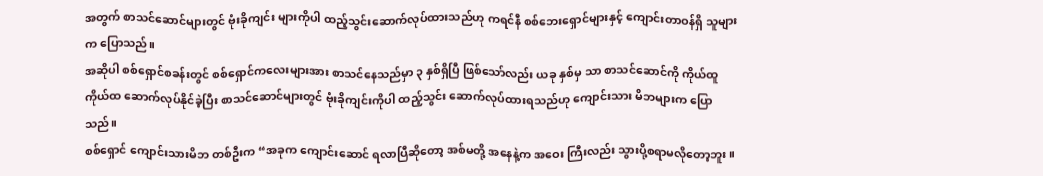အတွက် စာသင်ဆောင်များတွင် ဗုံးခိုကျင်း များကိုပါ ထည့်သွင်းဆောက်လုပ်ထားသည်ဟု ကရင်နီ စစ်ဘေးရှောင်များနှင့် ကျောင်းတာဝန်ရှိ သူများက ပြောသည်။
အဆိုပါ စစ်ရှောင်စခန်းတွင် စစ်ရှောင်ကလေးများအား စာသင်နေသည်မှာ ၃ နှစ်ရှိပြီ ဖြစ်သော်လည်း ယခု နှစ်မှ သာ စာသင်ဆောင်ကို ကိုယ်ထူကိုယ်ထ ဆောက်လုပ်နိုင်ခဲ့ပြီး စာသင်ဆောင်များတွင် ဗုံးခိုကျင်းကိုပါ ထည့်သွင်း ဆောက်လုပ်ထားရသည်ဟု ကျောင်းသား မိဘများက ပြောသည်။
စစ်ရှောင် ကျောင်းသားမိဘ တစ်ဦးက “အခုက ကျောင်းဆောင် ရလာပြီဆိုတော့ အစ်မတို့ အနေနဲ့က အဝေး ကြီးလည်း သွားပို့စရာမလိုတော့ဘူး။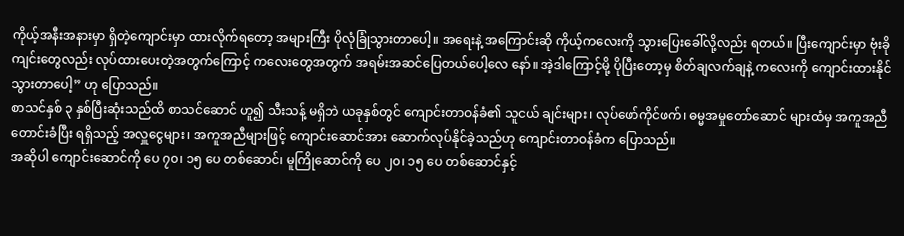ကိုယ့်အနီးအနားမှာ ရှိတဲ့ကျောင်းမှာ ထားလိုက်ရတော့ အများကြီး ပိုလုံခြုံသွားတာပေါ့။ အရေးနဲ့ အကြောင်းဆို ကိုယ့်ကလေးကို သွားပြေးခေါ်လို့လည်း ရတယ်။ ပြီးကျောင်းမှာ ဗုံးခို ကျင်းတွေလည်း လုပ်ထားပေးတဲ့အတွက်ကြောင့် ကလေးတွေအတွက် အရမ်းအဆင်ပြေတယ်ပေါ့လေ နော်။ အဲ့ဒါကြောင့်မို့ ပိုပြီးတော့မှ စိတ်ချလက်ချနဲ့ ကလေးကို ကျောင်းထားနိုင်သွားတာပေါ့” ဟု ပြောသည်။
စာသင်နှစ် ၃ နှစ်ပြီးဆုံးသည်ထိ စာသင်ဆောင် ဟူ၍ သီးသန့် မရှိဘဲ ယခုနှစ်တွင် ကျောင်းတာဝန်ခံ၏ သူငယ် ချင်းများ၊ လုပ်ဖော်ကိုင်ဖက်၊ ဓမ္မအမှုတော်ဆောင် များထံမှ အကူအညီ တောင်းခံပြီး ရရှိသည့် အလှူငွေများ၊ အကူအညီများဖြင့် ကျောင်းဆောင်အား ဆောက်လုပ်နိုင်ခဲ့သည်ဟု ကျောင်းတာဝန်ခံက ပြောသည်။
အဆိုပါ ကျောင်းဆောင်ကို ပေ ၇၀၊ ၁၅ ပေ တစ်ဆောင်၊ မူကြိုဆောင်ကို ပေ ၂၀၊ ၁၅ ပေ တစ်ဆောင်နှင့်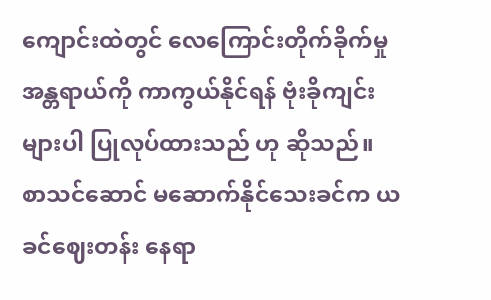ကျောင်းထဲတွင် လေကြောင်းတိုက်ခိုက်မှု အန္တရာယ်ကို ကာကွယ်နိုင်ရန် ဗုံးခိုကျင်းများပါ ပြုလုပ်ထားသည် ဟု ဆိုသည်။
စာသင်ဆောင် မဆောက်နိုင်သေးခင်က ယခင်ဈေးတန်း နေရာ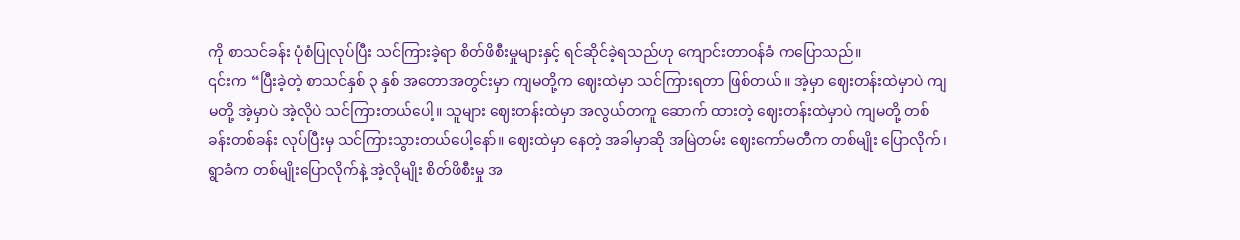ကို စာသင်ခန်း ပုံစံပြုလုပ်ပြီး သင်ကြားခဲ့ရာ စိတ်ဖိစီးမှုများနှင့် ရင်ဆိုင်ခဲ့ရသည်ဟု ကျောင်းတာဝန်ခံ ကပြောသည်။
၎င်းက “ပြီးခဲ့တဲ့ စာသင်နှစ် ၃ နှစ် အတောအတွင်းမှာ ကျမတို့က ဈေးထဲမှာ သင်ကြားရတာ ဖြစ်တယ်။ အဲ့မှာ ဈေးတန်းထဲမှာပဲ ကျမတို့ အဲ့မှာပဲ အဲ့လိုပဲ သင်ကြားတယ်ပေါ့။ သူများ ဈေးတန်းထဲမှာ အလွယ်တကူ ဆောက် ထားတဲ့ ဈေးတန်းထဲမှာပဲ ကျမတို့ တစ်ခန်းတစ်ခန်း လုပ်ပြီးမှ သင်ကြားသွားတယ်ပေါ့နော်။ ဈေးထဲမှာ နေတဲ့ အခါမှာဆို အမြဲတမ်း ဈေးကော်မတီက တစ်မျိုး ပြောလိုက်၊ ရွာခံက တစ်မျိုးပြောလိုက်နဲ့ အဲ့လိုမျိုး စိတ်ဖိစီးမှု အ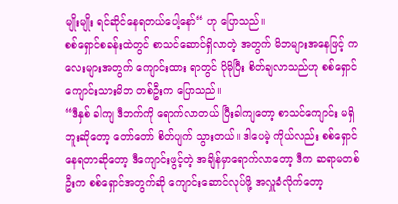မျိုးမျိုး ရင်ဆိုင်နေရတယ်ပေါ့နော်“ ဟု ပြောသည်။
စစ်ရှောင်စခန်းထဲတွင် စာသင်ဆောင်ရှိလာတဲ့ အတွက် မိဘများအနေဖြင့် ကလေးများအတွက် ကျောင်းထား ရာတွင် ပိုမိုပြီး စိတ်ချလာသည်ဟု စစ်ရှောင် ကျောင်းသားမိဘ တစ်ဦးက ပြောသည်။
“ဒီနှစ် ခါကျ ဒီဘက်ကို ရောက်လာတယ် ပြီးခါကျတော့ စာသင်ကျောင်း မရှိဘူးဆိုတော့ တော်တော် စိတ်ပျက် သွားတယ်။ ဒါပေမဲ့ ကိုယ်လည်း စစ်ရှောင်နေရတာဆိုတော့ ဒီကျောင်းဖွင့်တဲ့ အချိန်မှာရောက်လာတော့ ဒီက ဆရာမတစ်ဦးက စစ်ရှောင်အတွက်ဆို ကျောင်းဆောင်လုပ်ဖို့ အလှူခံလိုက်တော့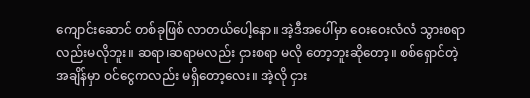ကျောင်းဆောင် တစ်ခုဖြစ် လာတယ်ပေါ့နော။ အဲ့ဒီအပေါ်မှာ ဝေးဝေးလံလံ သွားစရာလည်းမလိုဘူး။ ဆရာ၊ဆရာမလည်း ငှားစရာ မလို တော့ဘူးဆိုတော့။ စစ်ရှောင်တဲ့ အချိန်မှာ ဝင်ငွေကလည်း မရှိတော့လေး။ အဲ့လို ငှား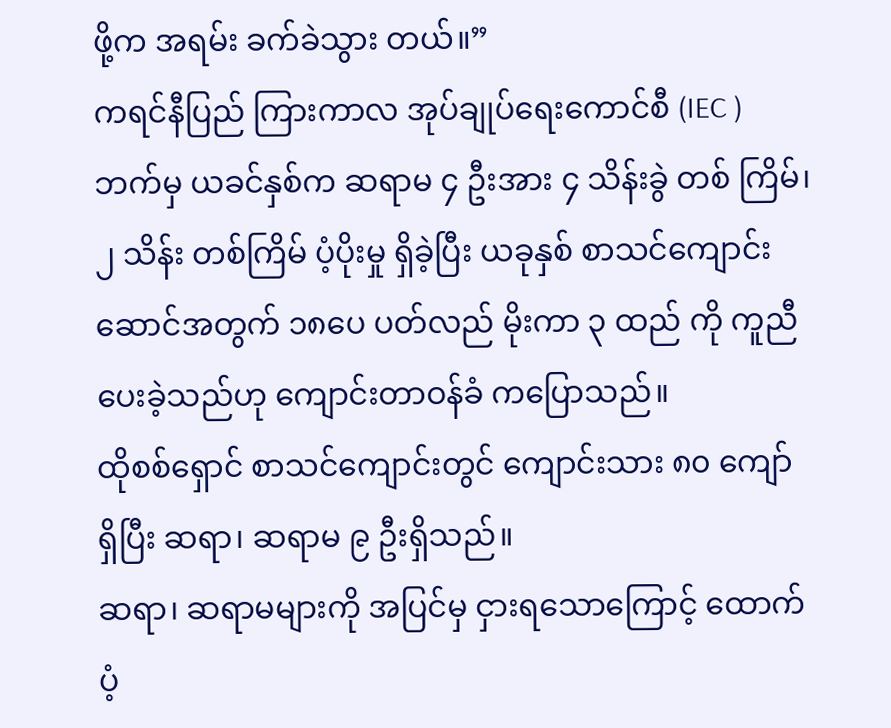ဖို့က အရမ်း ခက်ခဲသွား တယ်။”
ကရင်နီပြည် ကြားကာလ အုပ်ချုပ်ရေးကောင်စီ (IEC ) ဘက်မှ ယခင်နှစ်က ဆရာမ ၄ ဦးအား ၄ သိန်းခွဲ တစ် ကြိမ်၊ ၂ သိန်း တစ်ကြိမ် ပံ့ပိုးမှု ရှိခဲ့ပြီး ယခုနှစ် စာသင်ကျောင်းဆောင်အတွက် ၁၈ပေ ပတ်လည် မိုးကာ ၃ ထည် ကို ကူညီပေးခဲ့သည်ဟု ကျောင်းတာဝန်ခံ ကပြောသည်။
ထိုစစ်ရှောင် စာသင်ကျောင်းတွင် ကျောင်းသား ၈၀ ကျော် ရှိပြီး ဆရာ၊ ဆရာမ ၉ ဦးရှိသည်။
ဆရာ၊ ဆရာမများကို အပြင်မှ ငှားရသောကြောင့် ထောက်ပံ့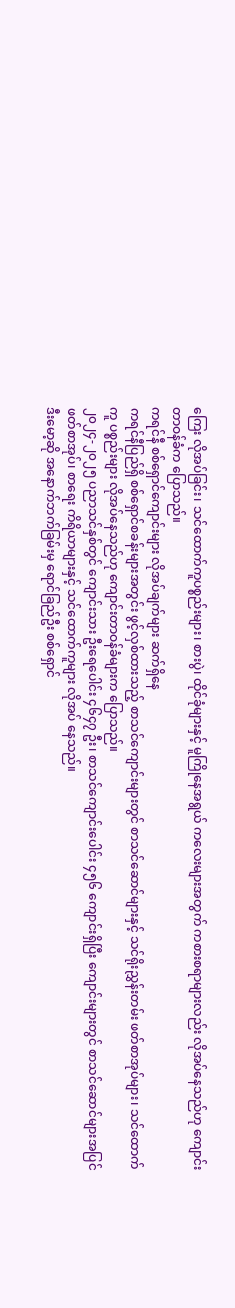ကြေး လိုအပ်ခြင်း၊ သင်ထောက်ကူပစ္စည်းများ၊ စားပွဲ၊ ထိုင်ခုံများနှင့် မူကြိုနေအရွယ် ကလေးများအတွက် ကစားစရာများလည်း လိုအပ်နေသည်ဟု ကျောင်းတာဝန်ခံက ပြောသည်။
ကရင်နီ စစ်ရှောင်ကျောင်းများ လိုအပ်ချက်များ ဆက်ရှိနေ
ကရင်နီပြည်ရှိ စစ်ရှောင်စခန်းများအတွင်း ဖွင့်လှစ်ထားသည့် စာသင်ကျောင်းများတွင် စာသင်ဆောင်များနှင့် သင်ရိုးညွှန်းတမ်း ဖတ်စာအုပ်များ၊ သင်ထောက်ကူ ပစ္စည်းများ လိုအပ်နေသည်ဟု ကျောင်းတာဝန်ခံများက ပြောသည်။
၂၀၂၄-၂၀၂၅ ပညာသင်နှစ်တွင် ကျောင်းသား ဦးရေပေါင်း ၄၆၄၇ ဦး၊ စာသင်ကျောင်းပေါင်း ၄၅၆ ကျောင်းရှိပြီး ကျောင်းများတွင် စာသင်ဆောင်များအပြင် ဖတ်စာအုပ်၊ စာရေး ကိရိယာများနှင့် သင်ထောက်ကူများ လိုအပ် နေသည်။
ဒီးမော့ဆို အနောက်ဘက်ခြမ်းမှ ရောင်ခြည်ဦး စစ်ရှောင်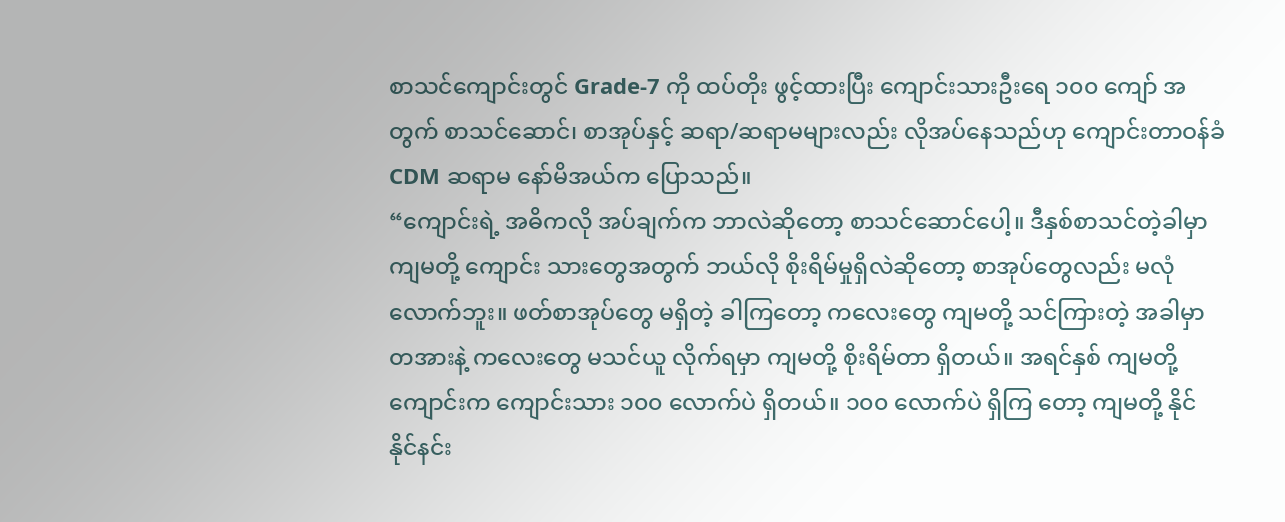စာသင်ကျောင်းတွင် Grade-7 ကို ထပ်တိုး ဖွင့်ထားပြီး ကျောင်းသားဦးရေ ၁၀၀ ကျော် အတွက် စာသင်ဆောင်၊ စာအုပ်နှင့် ဆရာ/ဆရာမများလည်း လိုအပ်နေသည်ဟု ကျောင်းတာဝန်ခံ CDM ဆရာမ နော်မိအယ်က ပြောသည်။
“ကျောင်းရဲ့ အဓိကလို အပ်ချက်က ဘာလဲဆိုတော့ စာသင်ဆောင်ပေါ့။ ဒီနှစ်စာသင်တဲ့ခါမှာ ကျမတို့ ကျောင်း သားတွေအတွက် ဘယ်လို စိုးရိမ်မှုရှိလဲဆိုတော့ စာအုပ်တွေလည်း မလုံလောက်ဘူး။ ဖတ်စာအုပ်တွေ မရှိတဲ့ ခါကြတော့ ကလေးတွေ ကျမတို့ သင်ကြားတဲ့ အခါမှာ တအားနဲ့ ကလေးတွေ မသင်ယူ လိုက်ရမှာ ကျမတို့ စိုးရိမ်တာ ရှိတယ်။ အရင်နှစ် ကျမတို့ ကျောင်းက ကျောင်းသား ၁၀၀ လောက်ပဲ ရှိတယ်။ ၁၀၀ လောက်ပဲ ရှိကြ တော့ ကျမတို့ နိုင်နိုင်နင်း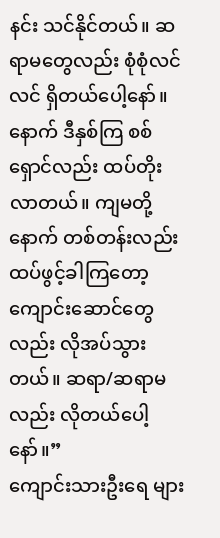နင်း သင်နိုင်တယ်။ ဆရာမတွေလည်း စုံစုံလင်လင် ရှိတယ်ပေါ့နော်။ နောက် ဒီနှစ်ကြ စစ်ရှောင်လည်း ထပ်တိုးလာတယ်။ ကျမတို့နောက် တစ်တန်းလည်း ထပ်ဖွင့်ခါကြတော့ ကျောင်းဆောင်တွေ လည်း လိုအပ်သွားတယ်။ ဆရာ/ဆရာမလည်း လိုတယ်ပေါ့နော်။”
ကျောင်းသားဦးရေ များ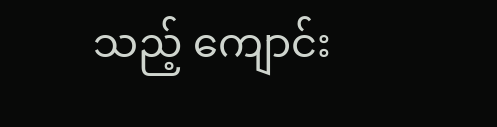သည့် ကျောင်း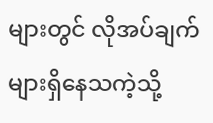များတွင် လိုအပ်ချက်များရှိနေသကဲ့သို့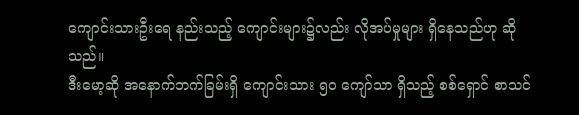ကျောင်းသားဦးရေ နည်းသည့် ကျောင်းများ၌လည်း လိုအပ်မှုများ ရှိနေသည်ဟု ဆိုသည်။
ဒီးမော့ဆို အနောက်ဘက်ခြမ်းရှိ ကျောင်းသား ၅၀ ကျော်သာ ရှိသည့် စစ်ရှောင် စာသင်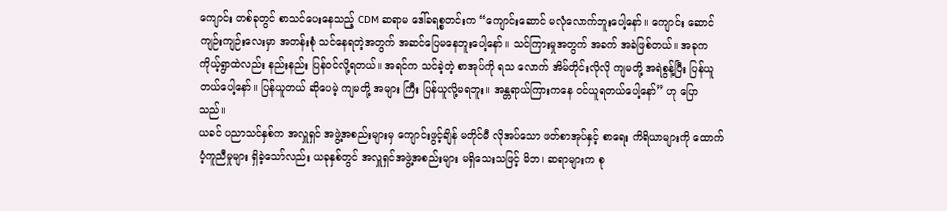ကျောင်း တစ်ခုတွင် စာသင်ပေးနေသည့် CDM ဆရာမ ဒေါ်ခရစ္စတင်းက “ကျောင်းဆောင် မလုံလောက်ဘူးပေါ့နော်။ ကျောင်း ဆောင် ကျဉ်းကျဉ်းလေးမှာ အတန်းစုံ သင်နေရတဲ့အတွက် အဆင်ပြေမနေဘူးပေါ့နော်။ သင်ကြားမှုအတွက် အခက် အခဲဖြစ်တယ်။ အခုက ကိုယ့်ရွာထဲလည်း နည်းနည်း ပြန်ဝင်လို့ရတယ်။ အရင်က သင်ခဲ့တဲ့ စာအုပ်ကို ရသ လောက် အိမ်တိုင်းလိုလို ကျမတို့ အရဲစွန့်ပြီး ပြန်ယူတယ်ပေါ့နော်။ ပြန်ယူတယ် ဆိုပေမဲ့ ကျမတို့ အများ ကြီး ပြန်ယူလို့မရဘူး။ အန္တရာယ်ကြားကနေ ဝင်ယူရတယ်ပေါ့နော်” ဟု ပြောသည်။
ယခင် ပညာသင်နှစ်က အလှူရှင် အဖွဲ့အစည်းများမှ ကျောင်းဖွင့်ချိန် မတိုင်မီ လိုအပ်သော ဖတ်စာအုပ်နှင့် စာရေး ကိရိယာများကို ထောက်ပံ့ကူညီမှုများ ရှိခဲ့သော်လည်း ယခုနှစ်တွင် အလှူရှင်အဖွဲ့အစည်းများ မရှိသေးသဖြင့် မိဘ၊ ဆရာများက စု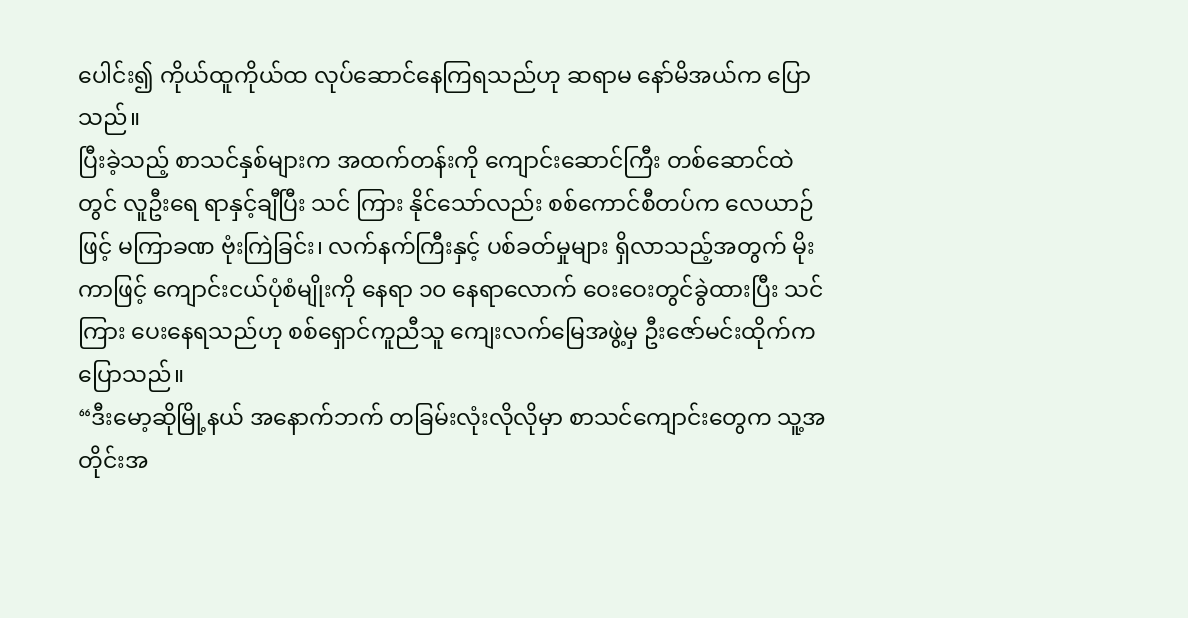ပေါင်း၍ ကိုယ်ထူကိုယ်ထ လုပ်ဆောင်နေကြရသည်ဟု ဆရာမ နော်မိအယ်က ပြောသည်။
ပြီးခဲ့သည့် စာသင်နှစ်များက အထက်တန်းကို ကျောင်းဆောင်ကြီး တစ်ဆောင်ထဲတွင် လူဦးရေ ရာနှင့်ချီပြီး သင် ကြား နိုင်သော်လည်း စစ်ကောင်စီတပ်က လေယာဉ်ဖြင့် မကြာခဏ ဗုံးကြဲခြင်း၊ လက်နက်ကြီးနှင့် ပစ်ခတ်မှုများ ရှိလာသည့်အတွက် မိုးကာဖြင့် ကျောင်းငယ်ပုံစံမျိုးကို နေရာ ၁၀ နေရာလောက် ဝေးဝေးတွင်ခွဲထားပြီး သင်ကြား ပေးနေရသည်ဟု စစ်ရှောင်ကူညီသူ ကျေးလက်မြေအဖွဲ့မှ ဦးဇော်မင်းထိုက်က ပြောသည်။
“ဒီးမော့ဆိုမြို့နယ် အနောက်ဘက် တခြမ်းလုံးလိုလိုမှာ စာသင်ကျောင်းတွေက သူ့အတိုင်းအ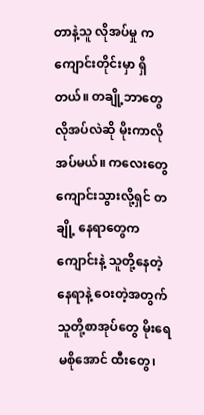တာနဲ့သူ လိုအပ်မှု က ကျောင်းတိုင်းမှာ ရှိတယ်။ တချို့ဘာတွေ လိုအပ်လဲဆို မိုးကာလိုအပ်မယ်။ ကလေးတွေ ကျောင်းသွားလို့ရှင် တချို့ နေရာတွေက ကျောင်းနဲ့ သူတို့နေတဲ့ နေရာနဲ့ ဝေးတဲ့အတွက် သူတို့စာအုပ်တွေ မိုးရေ မစိုအောင် ထီးတွေ၊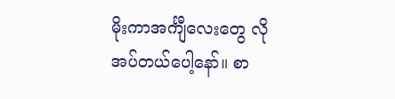မိုးကာအင်္ကျီလေးတွေ လိုအပ်တယ်ပေါ့နော်။ စာ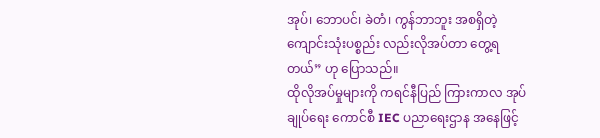အုပ်၊ ဘောပင်၊ ခဲတံ၊ ကွန်ဘာဘူး အစရှိတဲ့ ကျောင်းသုံးပစ္စည်း လည်းလိုအပ်တာ တွေ့ရတယ်” ဟု ပြောသည်။
ထိုလိုအပ်မှုများကို ကရင်နီပြည် ကြားကာလ အုပ်ချုပ်ရေး ကောင်စီ IEC ပညာရေးဌာန အနေဖြင့်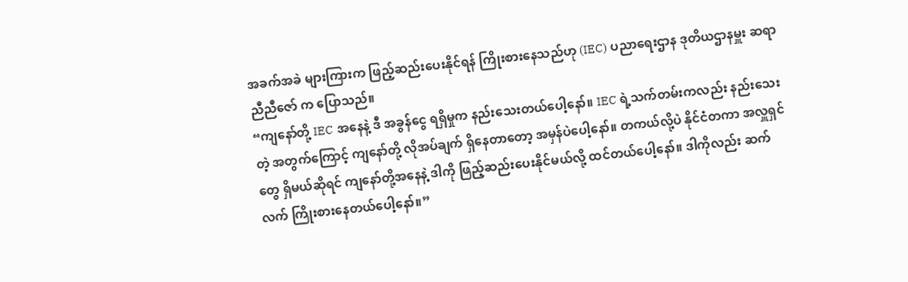အခက်အခဲ များကြားက ဖြည့်ဆည်းပေးနိုင်ရန် ကြိုးစားနေသည်ဟု (IEC) ပညာရေးဌာန ဒုတိယဌာနမှူး ဆရာညီညီဇော် က ပြောသည်။
“ကျနော်တို့ IEC အနေနဲ့ ဒီ အခွန်ငွေ ရရှိမှုက နည်းသေးတယ်ပေါ့နော်။ IEC ရဲ့သက်တမ်းကလည်း နည်းသေးတဲ့ အတွက်ကြောင့် ကျနော်တို့ လိုအပ်ချက် ရှိနေတာတော့ အမှန်ပဲပေါ့နော်။ တကယ်လို့ပဲ နိုင်ငံတကာ အလှူရှင် တွေ ရှိမယ်ဆိုရင် ကျနော်တို့အနေနဲ့ ဒါကို ဖြည့်ဆည်းပေးနိုင်မယ်လို့ ထင်တယ်ပေါ့နော်။ ဒါကိုလည်း ဆက်လက် ကြိုးစားနေတယ်ပေါ့နော်။”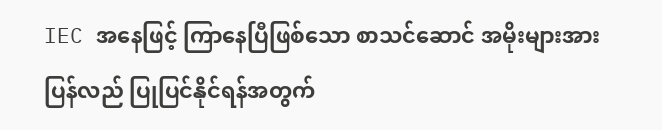IEC အနေဖြင့် ကြာနေပြီဖြစ်သော စာသင်ဆောင် အမိုးများအား ပြန်လည် ပြုပြင်နိုင်ရန်အတွက်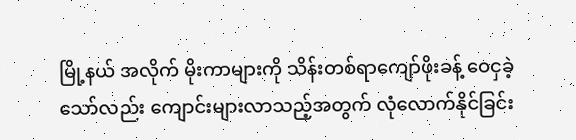မြို့နယ် အလိုက် မိုးကာများကို သိန်းတစ်ရာကျော်ဖိုးခန့် ဝေငှခဲ့သော်လည်း ကျောင်းများလာသည့်အတွက် လုံလောက်နိုင်ခြင်း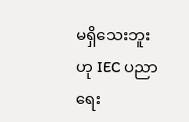မရှိသေးဘူးဟု IEC ပညာရေး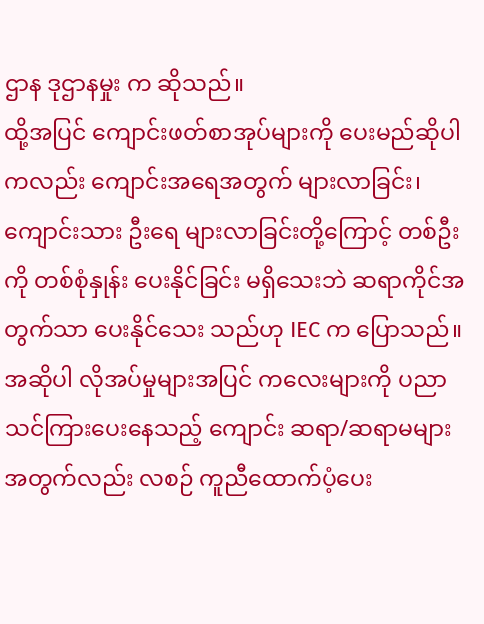ဌာန ဒုဌာနမှုး က ဆိုသည်။
ထို့အပြင် ကျောင်းဖတ်စာအုပ်များကို ပေးမည်ဆိုပါကလည်း ကျောင်းအရေအတွက် များလာခြင်း၊ ကျောင်းသား ဦးရေ များလာခြင်းတို့ကြောင့် တစ်ဦးကို တစ်စုံနှုန်း ပေးနိုင်ခြင်း မရှိသေးဘဲ ဆရာကိုင်အတွက်သာ ပေးနိုင်သေး သည်ဟု IEC က ပြောသည်။
အဆိုပါ လိုအပ်မှုများအပြင် ကလေးများကို ပညာသင်ကြားပေးနေသည့် ကျောင်း ဆရာ/ဆရာမများ အတွက်လည်း လစဉ် ကူညီထောက်ပံ့ပေး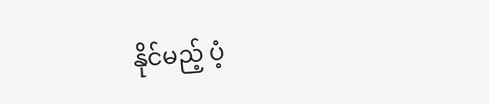နိုင်မည့် ပံ့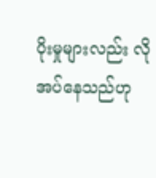ပိုးမှုများလည်း လိုအပ်နေသည်ဟု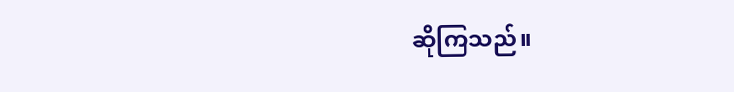ဆိုကြသည်။